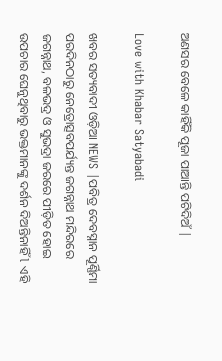ଅଣସର ବେଳେ କାହିଁକି ପୂଜା ପାଆନ୍ତି ପଟିଦିଅଁ |

Love with Khabar Satyabadi

ଖବର ସତ୍ୟବାଦୀ ଓଡ଼ିଆ NEWS |ପବିତ୍ର ଦେବସ୍ନାନ ପୂର୍ଣ୍ଣିମା ପରଦିନଠାରୁ ନେତ୍ରୋତ୍ସବପର୍ଯ୍ୟନ୍ତ ଜଗନ୍ନାଥ ମନ୍ଦିରରେ ଜଗନ୍ନାଥ, ବଳଭଦ୍ର ଓ ସୁଭଦ୍ରା ଜରରେ ପୀଡ଼ିତ ହୋଇ ଉପଚାର ଘେନୁଥିବାରୁ ଭକ୍ତମାନଙ୍କୁ ଦର୍ଶନ ଦିଅନ୍ତିନାହିଁ l ଏହି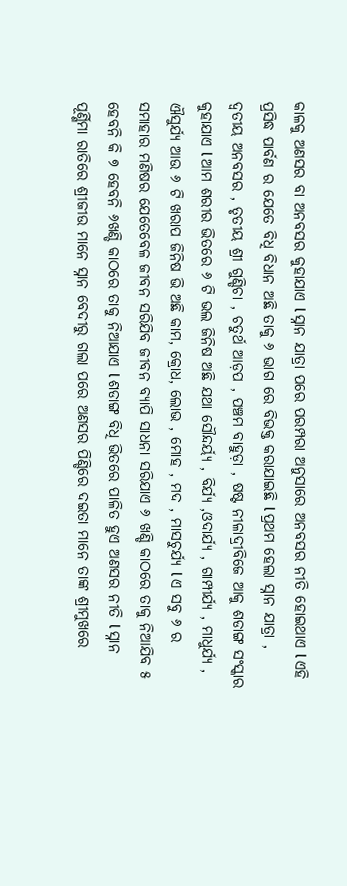କାଳକୁ ଅଣସର ବା ଅନବସର କୁହାଯାଏ l ସ୍ନାନ ଯାତ୍ରା ପରେ ପରମ୍ପରା ଅନୁସାରେ ଅନବସର ନୀତି ହୋଇଥାଏ l ଏହି ପ୍ରସିଦ୍ଧ ପାର୍ବଣ ର ଯେତେ ବିଧି ବିଧାନ ଅଛି ତାକୁ ୬ ଭାଗ ରେ ବିଭକ୍ତ କରାଯାଇଛି l ପ୍ରଥମ ହେଲା ସ୍ନାନ ଯାତ୍ରା , ଦ୍ବତୀୟ ଅନବସର , ତୃତୀୟ ଶ୍ରୀ ଗୁଣ୍ଡିଚା , ଚତୁର୍ଥ ଆଡ଼ପ , ପଞ୍ଚମ ବାହୁଡ଼ା , ଷଷ୍ଟ ନୀଳାଦ୍ରୀବିଜେ ଆକୁ ଶଡାଙ୍ଗ ସଂସ୍କାର କୁହାଯାଏ l ଆମ ଶରୀର ଭିତରେ ୬ ଟି ଭଲ ଜିନିଷ ଅଛି ଯଥା ସୌନ୍ଦର୍ୟ୍ଯ , ବିର୍ଯ୍ୟ ,ଓଦାର୍ଯ୍ୟ , ଗାମ୍ପୀର୍ଯ୍ୟ , ମାଧୁର୍ଯ୍ୟ , ଐସୁର୍ଯ୍ୟ ଆଉ ୬ ଟି ଖରାପ ଜିନିଷ ଭି ଅଛି କାମ, କ୍ରୋଧ, ଲୋଭ , ମୋହ , ମଦ , ମାସଚୁର୍ଯ୍ୟ l ଏ ସବୁ ୬ ର ସମାହାର ମଣିଷର ଯେତେବେଳ ଜୀବନ ସରିଯିବ ଜୀବନ ବ୍ୟାପି ସାଧନା ସରିଯାଏ ୬ ଖଣ୍ଡି କାଠରେ ତାକୁ ନିଆଯିବ ୫ ହେବନି କି ୭ ହେବନି ୬ଖଣ୍ଡି କାଠରେ ତାକୁ ନିଆଯାଏ l ଶଡାଙ୍ଗ ବିଧି ଭିତରେ ପାଳିତ ହୁଏ ଅଣସର ନୀତି l ସ୍ନାନ ପୂର୍ଣ୍ଣିମା ରାତିରେ ଶ୍ରୀଜୀଉ ମାନେ ସ୍ନାନ ବେଦୀରୁ ଗଲା ପରେ ଅଣସର ପିଣ୍ଡିରେ ଦଇତା ମାନେ ତାଙ୍କ ଶ୍ରୀମୁଖରେ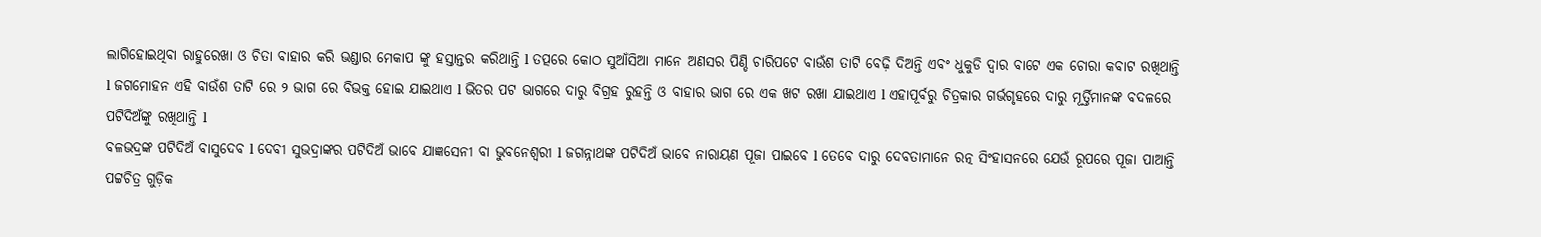ଲାଗିହୋଇଥିବା ରାହୁରେଖା ଓ ଚିତା ବାହାର କରି ଭଣ୍ଡାର ମେକାପ ଙ୍କୁ ହସ୍ତାନ୍ତର କରିଥାନ୍ତି l ତତ୍ପରେ କୋଠ ସୁଆଁସିଆ ମାନେ ଅଣସର ପିଣ୍ଡି ଚାରିପଟେ ବାଉଁଶ ତାଟି ବେଢ଼ି ଦିଅନ୍ତି ଏବଂ ଧୁକୁଡି ଦ୍ୱାର ବାଟେ ଏକ ଚୋରା କବାଟ ରଖିଥାନ୍ତି l ଜଗମୋହନ ଏହି ବାଉଁଶ ତାଟି ରେ ୨ ଭାଗ ରେ ବିଭକ୍ତ ହୋଇ ଯାଇଥାଏ l ଭିତର ପଟ ଭାଗରେ ଦାରୁ ବିଗ୍ରହ ରୁହନ୍ତି ଓ ବାହାର ଭାଗ ରେ ଏକ ଖଟ ରଖା ଯାଇଥାଏ l ଏହାପୂର୍ବରୁ ଚିତ୍ରକାର ଗର୍ଭଗୃହରେ ଦାରୁ ମୂର୍ତ୍ତିମାନଙ୍କ ବଦଳରେ ପଟିଦିଅଁଙ୍କୁ ରଖିଥାନ୍ତି l
ବଳଭଦ୍ରଙ୍କ ପଟିଦିଅଁ ବାସୁଦେବ l ଦେବୀ ସୁଭଦ୍ରାଙ୍କର ପଟିଦିଅଁ ଭାବେ ଯାଜ୍ଞସେନୀ ବା ଭୁବନେଶ୍ୱରୀ l ଜଗନ୍ନାଥଙ୍କ ପଟିଦିଅଁ ଭାବେ ନାରାୟଣ ପୂଜା ପାଇବେ l ତେବେ ଦାରୁ ଦେବତାମାନେ ରତ୍ନ ସିଂହାସନରେ ଯେଉଁ ରୂପରେ ପୂଜା ପାଆନ୍ତି ପଟ୍ଟଚିତ୍ର ଗୁଡ଼ିକ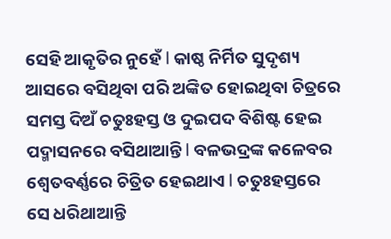ସେହି ଆକୃତିର ନୁହେଁ l କାଷ୍ଠ ନିର୍ମିତ ସୁଦୃଶ୍ୟ ଆସରେ ବସିଥିବା ପରି ଅଙ୍କିତ ହୋଇଥିବା ଚିତ୍ରରେ ସମସ୍ତ ଦିଅଁ ଚତୁଃହସ୍ତ ଓ ଦୁଇପଦ ବିଶିଷ୍ଟ ହେଇ ପଦ୍ମାସନରେ ବସିଥାଆନ୍ତି l ବଳଭଦ୍ରଙ୍କ କଳେବର ଶ୍ୱେତବର୍ଣ୍ଣରେ ଚିତ୍ରିତ ହେଇଥାଏ l ଚତୁଃହସ୍ତରେ ସେ ଧରିଥାଆନ୍ତି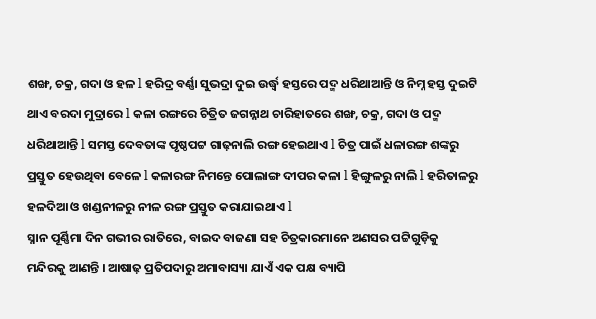ଶଙ୍ଖ, ଚକ୍ର, ଗଦା ଓ ହଳ l ହରିଦ୍ର ବର୍ଣ୍ଣା ସୁଭଦ୍ରା ଦୁଇ ଉର୍ଦ୍ଧ୍ୱ ହସ୍ତରେ ପଦ୍ମ ଧରିଥାଆନ୍ତି ଓ ନିମ୍ନ ହସ୍ତ ଦୁଇଟି ଥାଏ ବରଦା ମୁଦ୍ରାରେ l କଳା ରଙ୍ଗରେ ଚିତ୍ରିତ ଜଗନ୍ନାଥ ଚାରିହାତରେ ଶଙ୍ଖ, ଚକ୍ର, ଗଦା ଓ ପଦ୍ମ ଧରିଥାଆନ୍ତି l ସମସ୍ତ ଦେବତାଙ୍କ ପୃଷ୍ଠପଟ୍ଟ ଗାଢ଼ନାଲି ରଙ୍ଗ ହେଇଥାଏ l ଚିତ୍ର ପାଇଁ ଧଳାରଙ୍ଗ ଶଙ୍କରୁ ପ୍ରସ୍ତୁତ ହେଉଥିବା ବେଳେ l କଳାରଙ୍ଗ ନିମନ୍ତେ ପୋଲାଙ୍ଗ ଦୀପର କଳା l ହିଙ୍ଗୁଳରୁ ନାଲି l ହରିତାଳରୁ ହଳଦିଆ ଓ ଖଣ୍ଡନୀଳରୁ ନୀଳ ରଙ୍ଗ ପ୍ରସ୍ତୁତ କରାଯାଇଥାଏ l
ସ୍ନାନ ପୂର୍ଣ୍ଣିମା ଦିନ ଗଭୀର ରାତିରେ, ବାଇଦ ବାଜଣା ସହ ଚିତ୍ରକାରମାନେ ଅଣସର ପଟ୍ଟିଗୁଡ଼ିକୁ ମନ୍ଦିରକୁ ଆଣନ୍ତି । ଆଷାଢ଼ ପ୍ରତିପଦାରୁ ଅମାବାସ୍ୟା ଯାଏଁ ଏକ ପକ୍ଷ ବ୍ୟାପି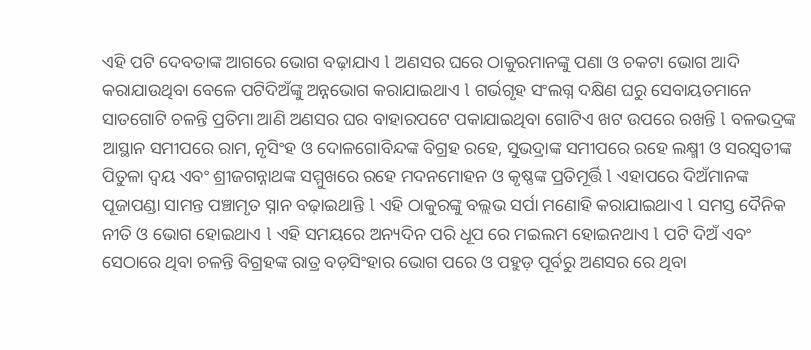ଏହି ପଟି ଦେବତାଙ୍କ ଆଗରେ ଭୋଗ ବଢ଼ାଯାଏ l ଅଣସର ଘରେ ଠାକୁରମାନଙ୍କୁ ପଣା ଓ ଚକଟା ଭୋଗ ଆଦି କରାଯାଉଥିବା ବେଳେ ପଟିଦିଅଁଙ୍କୁ ଅନ୍ନଭୋଗ କରାଯାଇଥାଏ l ଗର୍ଭଗୃହ ସଂଲଗ୍ନ ଦକ୍ଷିଣ ଘରୁ ସେବାୟତମାନେ ସାତଗୋଟି ଚଳନ୍ତି ପ୍ରତିମା ଆଣି ଅଣସର ଘର ବାହାରପଟେ ପକାଯାଇଥିବା ଗୋଟିଏ ଖଟ ଉପରେ ରଖନ୍ତି l ବଳଭଦ୍ରଙ୍କ ଆସ୍ଥାନ ସମୀପରେ ରାମ, ନୃସିଂହ ଓ ଦୋଳଗୋବିନ୍ଦଙ୍କ ବିଗ୍ରହ ରହେ, ସୁଭଦ୍ରାଙ୍କ ସମୀପରେ ରହେ ଲକ୍ଷ୍ମୀ ଓ ସରସ୍ୱତୀଙ୍କ ପିତୁଳା ଦ୍ୱୟ ଏବଂ ଶ୍ରୀଜଗନ୍ନାଥଙ୍କ ସମ୍ମୁଖରେ ରହେ ମଦନମୋହନ ଓ କୃଷ୍ଣଙ୍କ ପ୍ରତିମୂର୍ତ୍ତି l ଏହାପରେ ଦିଅଁମାନଙ୍କ ପୂଜାପଣ୍ଡା ସାମନ୍ତ ପଞ୍ଚାମୃତ ସ୍ନାନ ବଢ଼ାଇଥାନ୍ତି l ଏହି ଠାକୁରଙ୍କୁ ବଲ୍ଲଭ ସର୍ପା ମଣୋହି କରାଯାଇଥାଏ l ସମସ୍ତ ଦୈନିକ ନୀତି ଓ ଭୋଗ ହୋଇଥାଏ l ଏହି ସମୟରେ ଅନ୍ୟଦିନ ପରି ଧୂପ ରେ ମଇଲମ ହୋଇନଥାଏ l ପଟି ଦିଅଁ ଏବଂ ସେଠାରେ ଥିବା ଚଳନ୍ତି ବିଗ୍ରହଙ୍କ ରାତ୍ର ବଡ଼ସିଂହାର ଭୋଗ ପରେ ଓ ପହୁଡ଼ ପୂର୍ବରୁ ଅଣସର ରେ ଥିବା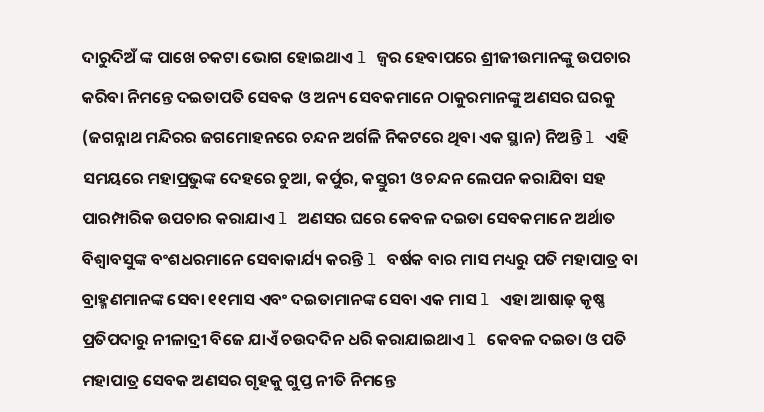ଦାରୁଦିଅଁ ଙ୍କ ପାଖେ ଚକଟା ଭୋଗ ହୋଇଥାଏ l ଜ୍ୱର ହେବାପରେ ଶ୍ରୀଜୀଉମାନଙ୍କୁ ଉପଚାର କରିବା ନିମନ୍ତେ ଦଇତାପତି ସେବକ ଓ ଅନ୍ୟ ସେବକମାନେ ଠାକୁରମାନଙ୍କୁ ଅଣସର ଘରକୁ (ଜଗନ୍ନାଥ ମନ୍ଦିରର ଜଗମୋହନରେ ଚନ୍ଦନ ଅର୍ଗଳି ନିକଟରେ ଥିବା ଏକ ସ୍ଥାନ) ନିଅନ୍ତି l ଏହି ସମୟରେ ମହାପ୍ରଭୁଙ୍କ ଦେହରେ ଚୁଆ, କର୍ପୁର, କସ୍ତୁରୀ ଓ ଚନ୍ଦନ ଲେପନ କରାଯିବା ସହ ପାରମ୍ପାରିକ ଉପଚାର କରାଯାଏ l ଅଣସର ଘରେ କେବଳ ଦଇତା ସେବକମାନେ ଅର୍ଥାତ ବିଶ୍ୱାବସୁଙ୍କ ବଂଶଧରମାନେ ସେବାକାର୍ଯ୍ୟ କରନ୍ତି l ବର୍ଷକ ବାର ମାସ ମଧ୍ୟରୁ ପତି ମହାପାତ୍ର ବା ବ୍ରାହ୍ମଣମାନଙ୍କ ସେବା ୧୧ମାସ ଏବଂ ଦଇତାମାନଙ୍କ ସେବା ଏକ ମାସ l ଏହା ଆଷାଢ଼ କୃଷ୍ଣ ପ୍ରତିପଦାରୁ ନୀଳାଦ୍ରୀ ବିଜେ ଯାଏଁ ଚଉଦଦିନ ଧରି କରାଯାଇଥାଏ l କେବଳ ଦଇତା ଓ ପତି ମହାପାତ୍ର ସେବକ ଅଣସର ଗୃହକୁ ଗୁପ୍ତ ନୀତି ନିମନ୍ତେ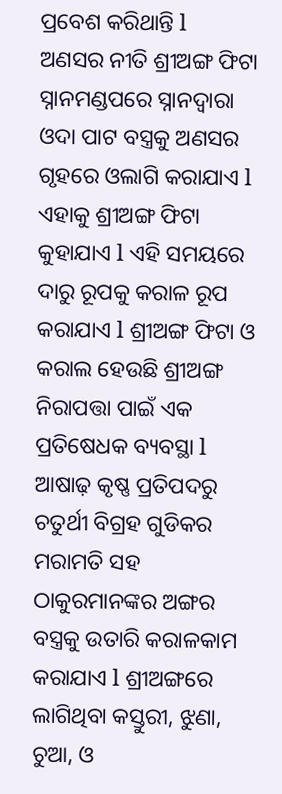ପ୍ରବେଶ କରିଥାନ୍ତି l
ଅଣସର ନୀତି ଶ୍ରୀଅଙ୍ଗ ଫିଟା ସ୍ନାନମଣ୍ଡପରେ ସ୍ନାନଦ୍ୱାରା ଓଦା ପାଟ ବସ୍ତ୍ରକୁ ଅଣସର ଗୃହରେ ଓଲାଗି କରାଯାଏ l ଏହାକୁ ଶ୍ରୀଅଙ୍ଗ ଫିଟା କୁହାଯାଏ l ଏହି ସମୟରେ ଦାରୁ ରୂପକୁ କରାଳ ରୂପ କରାଯାଏ l ଶ୍ରୀଅଙ୍ଗ ଫିଟା ଓ କରାଲ ହେଉଛି ଶ୍ରୀଅଙ୍ଗ ନିରାପତ୍ତା ପାଇଁ ଏକ ପ୍ରତିଷେଧକ ବ୍ୟବସ୍ଥା l ଆଷାଢ଼ କୃଷ୍ଣ ପ୍ରତିପଦରୁ ଚତୁର୍ଥୀ ବିଗ୍ରହ ଗୁଡିକର ମରାମତି ସହ ଠାକୁରମାନଙ୍କର ଅଙ୍ଗର ବସ୍ତ୍ରକୁ ଉତାରି କରାଳକାମ କରାଯାଏ l ଶ୍ରୀଅଙ୍ଗରେ ଲାଗିଥିବା କସ୍ତୁରୀ, ଝୁଣା, ଚୁଆ, ଓ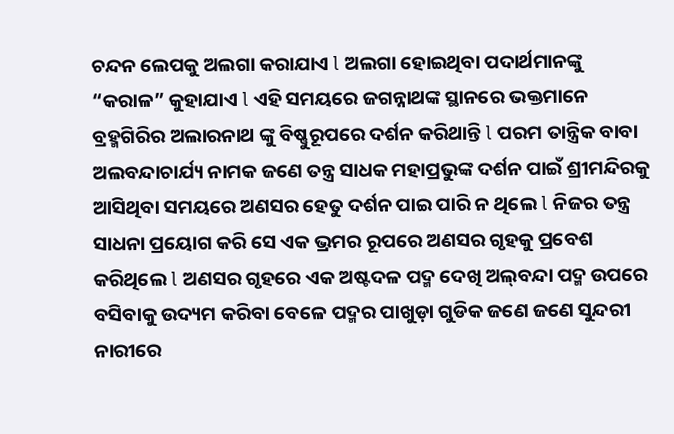ଚନ୍ଦନ ଲେପକୁ ଅଲଗା କରାଯାଏ l ଅଲଗା ହୋଇଥିବା ପଦାର୍ଥମାନଙ୍କୁ “କରାଳ” କୁହାଯାଏ l ଏହି ସମୟରେ ଜଗନ୍ନାଥଙ୍କ ସ୍ଥାନରେ ଭକ୍ତମାନେ ବ୍ରହ୍ମଗିରିର ଅଲାରନାଥ ଙ୍କୁ ବିଷ୍ଣୁରୂପରେ ଦର୍ଶନ କରିଥାନ୍ତି l ପରମ ତାନ୍ତ୍ରିକ ବାବା ଅଲବନ୍ଦାଚାର୍ଯ୍ୟ ନାମକ ଜଣେ ତନ୍ତ୍ର ସାଧକ ମହାପ୍ରଭୁଙ୍କ ଦର୍ଶନ ପାଇଁ ଶ୍ରୀମନ୍ଦିରକୁ ଆସିଥିବା ସମୟରେ ଅଣସର ହେତୁ ଦର୍ଶନ ପାଇ ପାରି ନ ଥିଲେ l ନିଜର ତନ୍ତ୍ର ସାଧନା ପ୍ରୟୋଗ କରି ସେ ଏକ ଭ୍ରମର ରୂପରେ ଅଣସର ଗୃହକୁ ପ୍ରବେଶ କରିଥିଲେ l ଅଣସର ଗୃହରେ ଏକ ଅଷ୍ଟଦଳ ପଦ୍ମ ଦେଖି ଅଲ୍‌ବନ୍ଦା ପଦ୍ମ ଉପରେ ବସିବାକୁ ଉଦ୍ୟମ କରିବା ବେଳେ ପଦ୍ମର ପାଖୁଡ଼ା ଗୁଡିକ ଜଣେ ଜଣେ ସୁନ୍ଦରୀ ନାରୀରେ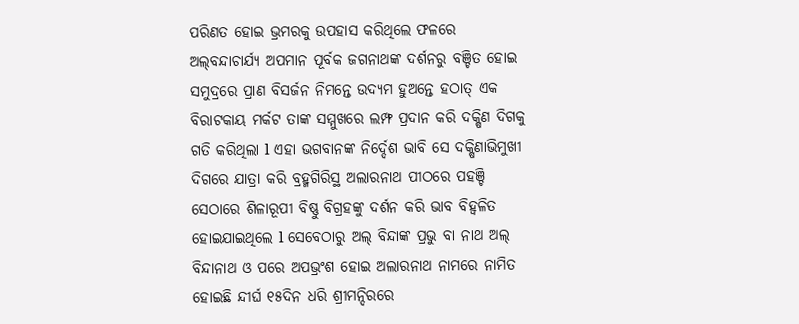ପରିଣତ ହୋଇ ଭ୍ରମରକୁ ଉପହାସ କରିଥିଲେ ଫଳରେ ଅଲ୍‌ବନ୍ଦାଚାର୍ଯ୍ୟ ଅପମାନ ପୂର୍ବକ ଜଗନାଥଙ୍କ ଦର୍ଶନରୁ ବଞ୍ଚିତ ହୋଇ ସମୁଦ୍ରରେ ପ୍ରାଣ ବିସର୍ଜନ ନିମନ୍ତେ ଉଦ୍ୟମ ହୁଅନ୍ତେ ହଠାତ୍ ଏକ ବିରାଟକାୟ ମର୍କଟ ତାଙ୍କ ସମ୍ମୁଖରେ ଲମ୍ଫ ପ୍ରଦାନ କରି ଦକ୍ଷିଣ ଦିଗକୁ ଗତି କରିଥିଲା l ଏହା ଭଗବାନଙ୍କ ନିର୍ଦ୍ଦେଶ ଭାବି ସେ ଦକ୍ଷିଣାଭିମୁଖୀ ଦିଗରେ ଯାତ୍ରା କରି ବ୍ରହ୍ମଗିରିସ୍ଥ ଅଲାରନାଥ ପୀଠରେ ପହଞ୍ଚି ସେଠାରେ ଶିଳାରୂପୀ ବିଷ୍ଣୁ ବିଗ୍ରହଙ୍କୁ ଦର୍ଶନ କରି ଭାବ ବିହ୍ୱଳିତ ହୋଇଯାଇଥିଲେ l ସେବେଠାରୁ ଅଲ୍ ବିନ୍ଦାଙ୍କ ପ୍ରଭୁ ବା ନାଥ ଅଲ୍ ବିନ୍ଦାନାଥ ଓ ପରେ ଅପଭ୍ରଂଶ ହୋଇ ଅଲାରନାଥ ନାମରେ ନାମିତ ହୋଇଛି ନ୍ଦୀର୍ଘ ୧୫ଦିନ ଧରି ଶ୍ରୀମନ୍ଦିରରେ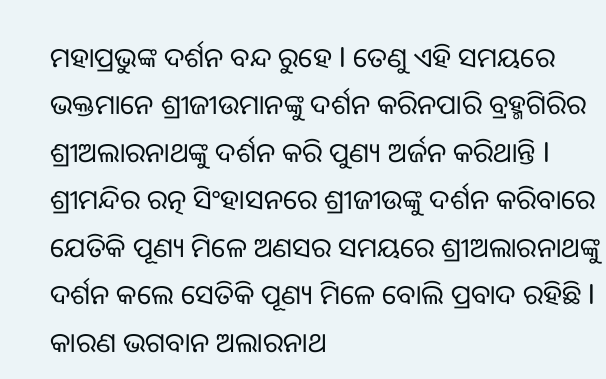ମହାପ୍ରଭୁଙ୍କ ଦର୍ଶନ ବନ୍ଦ ରୁହେ l ତେଣୁ ଏହି ସମୟରେ ଭକ୍ତମାନେ ଶ୍ରୀଜୀଉମାନଙ୍କୁ ଦର୍ଶନ କରିନପାରି ବ୍ରହ୍ମଗିରିର ଶ୍ରୀଅଲାରନାଥଙ୍କୁ ଦର୍ଶନ କରି ପୁଣ୍ୟ ଅର୍ଜନ କରିଥାନ୍ତି l ଶ୍ରୀମନ୍ଦିର ରତ୍ନ ସିଂହାସନରେ ଶ୍ରୀଜୀଉଙ୍କୁ ଦର୍ଶନ କରିବାରେ ଯେତିକି ପୂଣ୍ୟ ମିଳେ ଅଣସର ସମୟରେ ଶ୍ରୀଅଲାରନାଥଙ୍କୁ ଦର୍ଶନ କଲେ ସେତିକି ପୂଣ୍ୟ ମିଳେ ବୋଲି ପ୍ରବାଦ ରହିଛି l କାରଣ ଭଗବାନ ଅଲାରନାଥ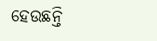ହେଉଛନ୍ତି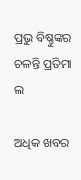ପ୍ରଭୁ ବିଷ୍ଣୁଙ୍କର ଚଳନ୍ତି ପ୍ରତିମା ଲ

ଅଧିକ ଖବର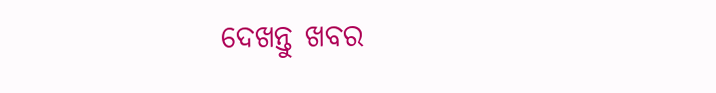ଦେଖନ୍ତୁ ଖବର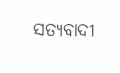ସତ୍ୟବାଦୀ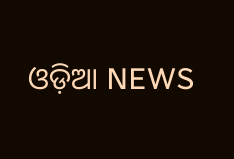ଓଡ଼ିଆ NEWS